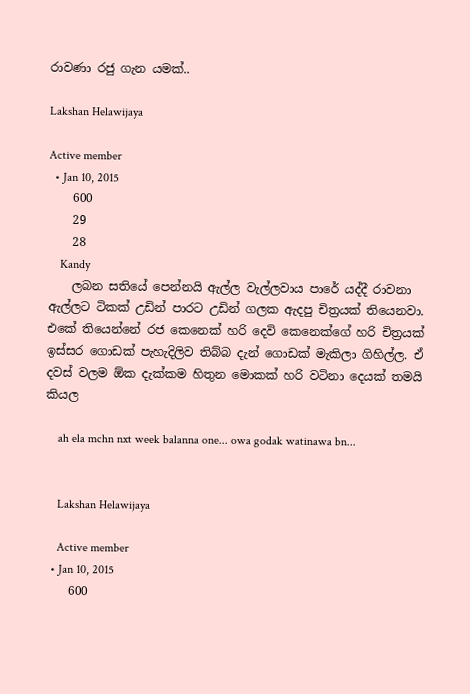රාවණා රජු ගැන යමක්..

Lakshan Helawijaya

Active member
  • Jan 10, 2015
    600
    29
    28
    Kandy
    ලබන සතියේ පෙන්නයි ඇල්ල වැල්ලවාය පාරේ යද්දී රාවනා ඇල්ලට ටිකක් උඩින් පාරට උඩින් ගලක ඇදපු චිත්‍රයක් තියෙනවා. එකේ තියෙන්නේ රජ කෙනෙක් හරි දෙවි කෙනෙක්ගේ හරි චිත්‍රයක් ඉස්සර ගොඩක් පැහැදිලිව තිබ්බ දැන් ගොඩක් මැකිලා ගිහිල්ල. ඒ දවස් වලම ඕක දැක්කම හිතුන මොකක් හරි වටිනා දෙයක් තමයි කියල

    ah ela mchn nxt week balanna one... owa godak watinawa bn...


    Lakshan Helawijaya

    Active member
  • Jan 10, 2015
    600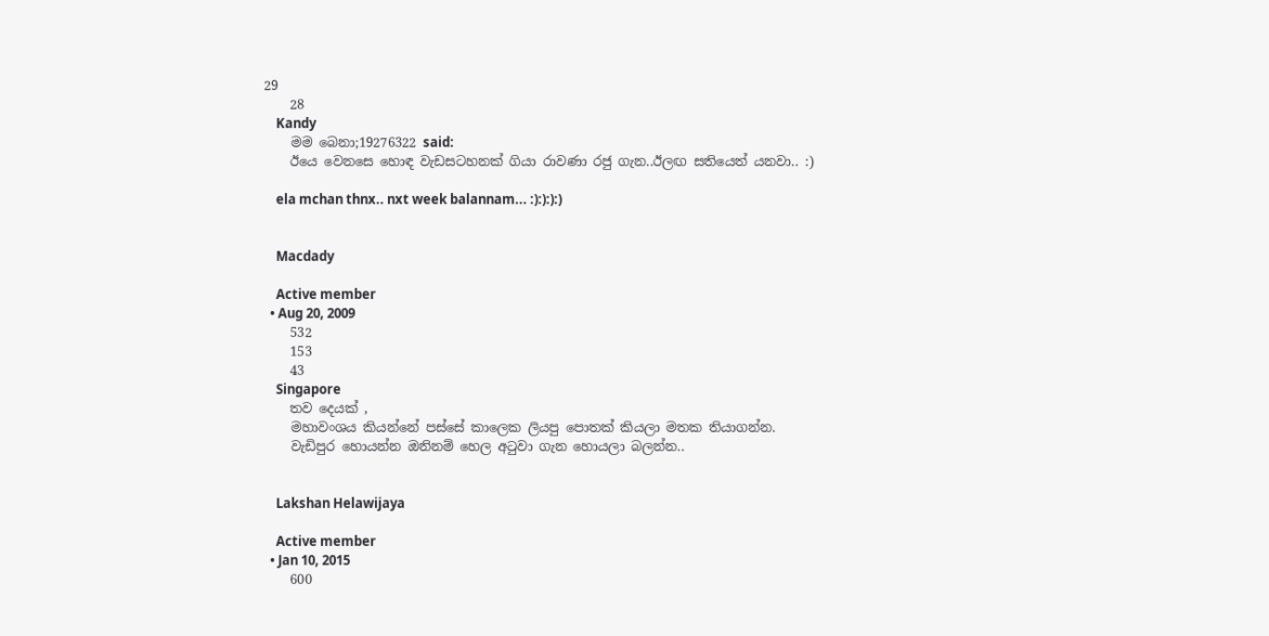29
    28
    Kandy
    මම බෙනා;19276322 said:
    ඊයෙ වෙනසෙ හොඳ වැඩසටහනක් ගියා රාවණා රජු ගැන..ඊලඟ සතියෙත් යනවා.. :)

    ela mchan thnx.. nxt week balannam... :):):):)


    Macdady

    Active member
  • Aug 20, 2009
    532
    153
    43
    Singapore
    තව දෙයක් ,
    මහාවංශය කියන්නේ පස්සේ කාලෙක ලියපු පොතක් කියලා මතක තියාගන්න.
    වැඩිපුර හොයන්න ඔනිනම් හෙල අටුවා ගැන හොයලා බලන්න..


    Lakshan Helawijaya

    Active member
  • Jan 10, 2015
    600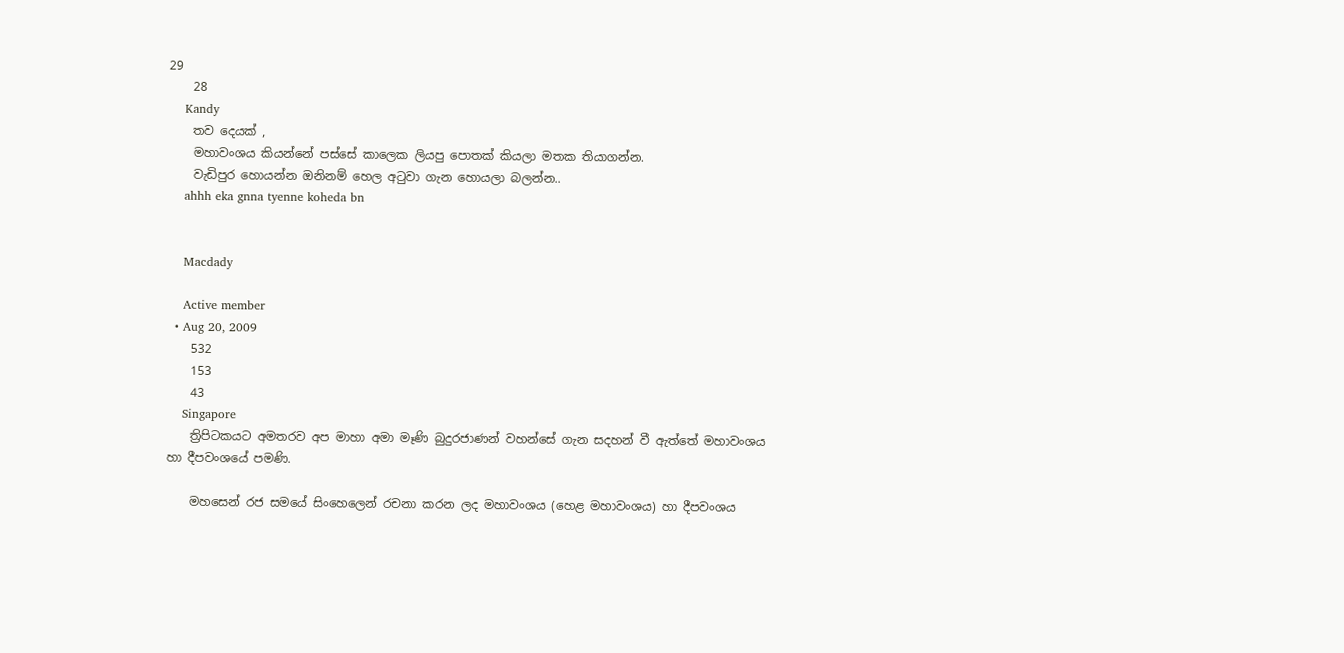29
    28
    Kandy
    තව දෙයක් ,
    මහාවංශය කියන්නේ පස්සේ කාලෙක ලියපු පොතක් කියලා මතක තියාගන්න.
    වැඩිපුර හොයන්න ඔනිනම් හෙල අටුවා ගැන හොයලා බලන්න..
    ahhh eka gnna tyenne koheda bn


    Macdady

    Active member
  • Aug 20, 2009
    532
    153
    43
    Singapore
    ත්‍රිපිටකයට අමතරව අප මාහා අමා මෑණි බුදුරජාණන් වහන්සේ ගැන සදහන් වී ඇත්තේ මහාවංශය හා දීපවංශයේ පමණි.

    මහසෙන් රජ සමයේ සිංහෙලෙන් රචනා කරන ලද මහාවංශය (හෙළ මහාවංශය) හා දීපවංශය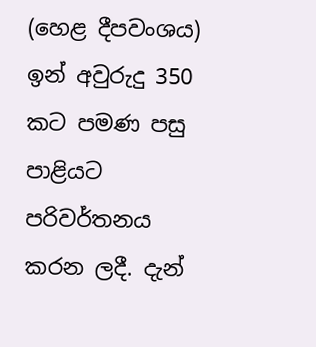(හෙළ දීපවංශය) ඉන් අවුරුදු 350 කට පමණ පසු පාළියට පරිවර්තනය කරන ලදී. දැන්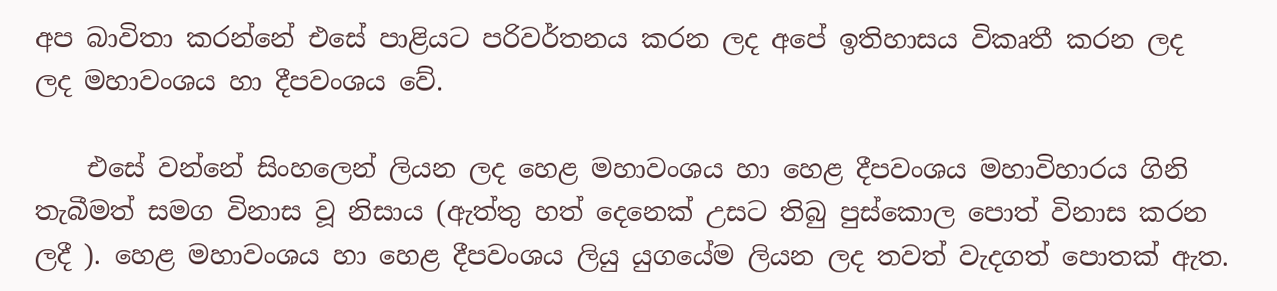අප බාවිතා කරන්නේ එසේ පාළියට පරිවර්තනය කරන ලද අපේ ඉතිහාසය විකෘතී කරන ලද ලද මහාවංශය හා දීපවංශය වේ.

    එසේ වන්නේ සිංහලෙන් ලියන ලද හෙළ මහාවංශය හා හෙළ දීපවංශය මහාවිහාරය ගිනි තැබීමත් සමග විනාස වූ නිසාය (ඇත්තු හත් දෙනෙක් උසට තිබු පුස්කොල පොත් විනාස කරන ලදී ). හෙළ මහාවංශය හා හෙළ දීපවංශය ලියු යුගයේම ලියන ලද තවත් වැදගත් පොතක් ඇත.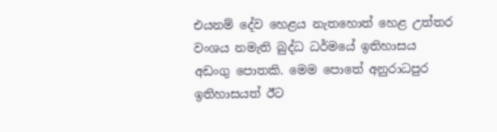එයනම් දේව හෙළය නැතහොත් හෙළ උත්තර වංශය නමැති බුද්ධ ධර්මයේ ඉතිහාසය අඩංගු පොතකි. මෙම පොතේ අනුරාධපුර ඉතිහාසයත් ඊට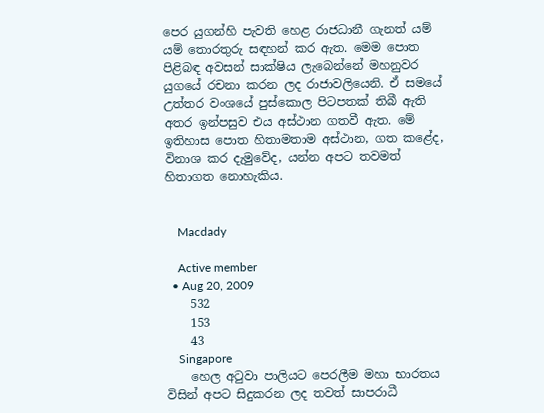පෙර යුගන්හි පැවති හෙළ රාජධානී ගැනත් යම් යම් තොරතුරු සඳහන් කර ඇත. මෙම පොත පිළිබඳ අවසන් සාක්ෂිය ලැබෙන්නේ මහනුවර යුගයේ රචනා කරන ලද රාජාවලියෙනි. ඒ සමයේ උත්තර වංශයේ පුස්කොල පිටපතක් තිබී ඇති අතර ඉන්පසුව එය අස්ථාන ගතවී ඇත. මේ ඉතිහාස පොත හිතාමතාම අස්ථාන, ගත කළේද, විනාශ කර දැමුවේද, යන්න අපට තවමත් හිතාගත නොහැකිය.


    Macdady

    Active member
  • Aug 20, 2009
    532
    153
    43
    Singapore
    හෙල අ‍ටුවා පාලියට පෙරලීම මහා භාරතය විසින් අපට සිදුකරන ලද තවත් සාපරාධී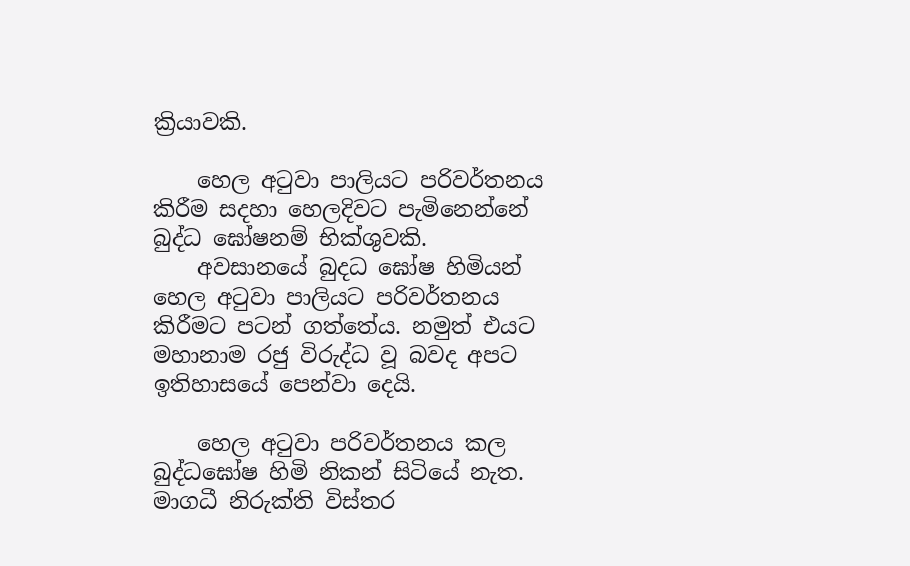ක්‍රියාවකි.

    හෙල අ‍ටුවා පාලියට පරිවර්තනය කිරීම සදහා හෙලදිවට පැමිනෙන්නේ බුද්ධ ඝෝෂනම් භික්ශුවකි.
    අවසානයේ බුදධ ඝෝෂ හිමියන් හෙල අ‍ටුවා පාලියට පරිවර්තනය කිරීමට පටන් ගත්තේය. නමුත් එයට මහානාම රජු විරුද්ධ වූ බවද අපට ඉතිහාසයේ පෙන්වා දෙයි.

    හෙල අ‍ටුවා පරිවර්තනය කල බුද්ධඝෝෂ හිමි නිකන් සිටියේ නැත. මාගධී නිරුක්ති විස්තර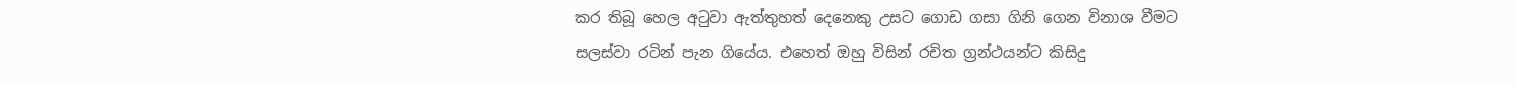කර තිබූ හෙල අ‍ටුවා ඇත්තුහත් දෙනෙකු උසට ගොඩ ගසා ගිනි ගෙන විනාශ වීමට සලස්වා රටින් පැන ගියේය. එහෙත් ඔහු විසින් රචිත ග්‍රන්ථයන්ට කිසිදු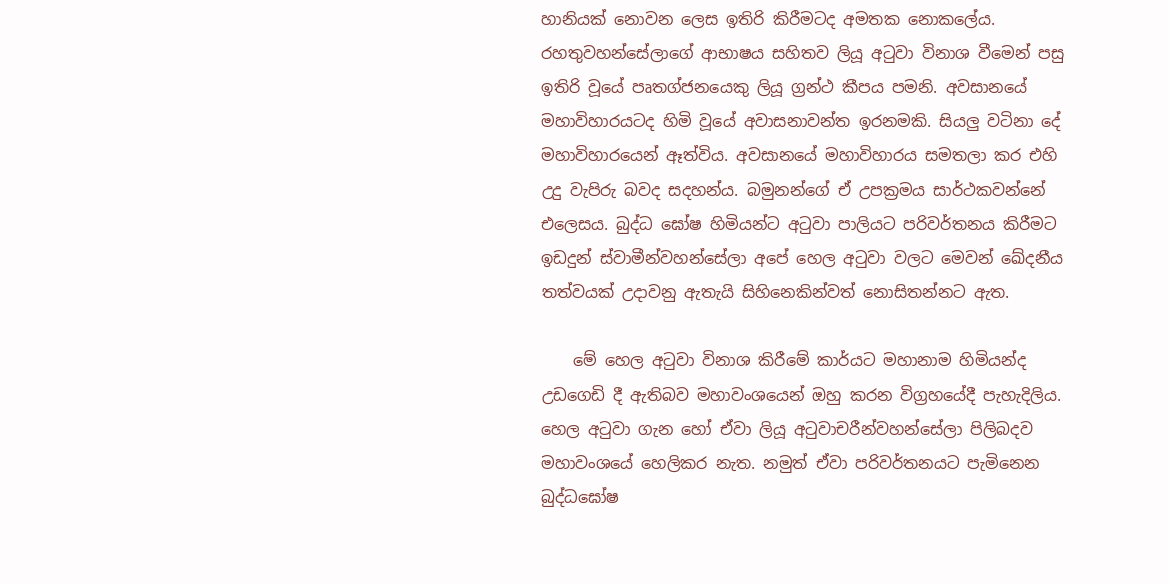හානියක් නොවන ලෙස ඉතිරි කිරීමටද අමතක නොකලේය. රහතුවහන්සේලාගේ ආභාෂය සහිතව ලියූ අ‍ටුවා විනාශ වීමෙන් පසු ඉතිරි වූයේ පෘතග්ජනයෙකු ලියූ ග්‍රන්ථ කීපය පමනි. අවසානයේ මහාවිහාරයටද හිමි වූයේ අවාසනාවන්ත ඉරනමකි. සියලු වටිනා දේ මහාවිහාරයෙන් ඈත්විය. අවසානයේ මහාවිහාරය සමතලා කර එහි උදු වැපිරු බවද සදහන්ය. බමුනන්ගේ ඒ උපක්‍රමය සාර්ථකවන්නේ එලෙසය. බුද්ධ ඝෝෂ හිමියන්ට අ‍ටුවා පාලියට පරිවර්තනය කිරීමට ඉඩදුන් ස්වාමීන්වහන්සේලා අපේ හෙල අ‍ටුවා වලට මෙවන් ඛේදනීය තත්වයක් උදාවනු ඇතැයි සිහිනෙකින්වත් නොසිතන්නට ඇත.

    මේ හෙල අ‍ටුවා විනාශ කිරීමේ කාර්යට මහානාම හිමියන්ද උඩගෙඩි දී ඇතිබව මහාවංශයෙන් ඔහු කරන විග්‍රහයේදී පැහැදිලිය. හෙල අ‍ටුවා ගැන හෝ ඒවා ලියූ අ‍ටුවාචරීන්වහන්සේලා පිලිබදව මහාවංශයේ හෙලිකර නැත. නමුත් ඒවා පරිවර්තනයට පැමිනෙන බුද්ධඝෝෂ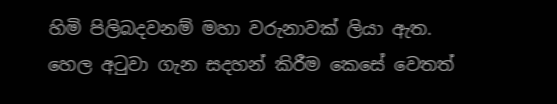හිමි පිලිබදවනම් මහා වරුනාවක් ලියා ඇත. හෙල අ‍ටුවා ගැන සදහන් කිරීම කෙසේ වෙතත්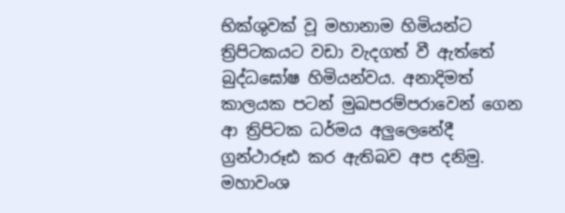භික්ශුවක් වූ මහානාම හිමියන්ට ත්‍රිපිටකයට වඩා වැදගත් වී ඇත්තේ බුද්ධඝෝෂ හිමියන්වය. අනාදිමත් කාලයක පටන් මුඛපරම්පරාවෙන් ගෙන ආ ත්‍රිපිටක ධර්මය අලුලෙනේදී ග්‍රන්ථාරූඪ කර ඇතිබව අප දනිමු. මහාවංශ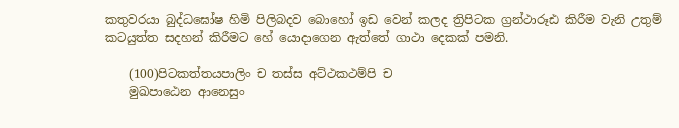කතුවරයා බුද්ධඝෝෂ හිමි පිලිබදව බොහෝ ඉඩ වෙන් කලද ත්‍රිපිටක ග්‍රන්ථාරූඪ කිරීම වැනි උතුම් කටයුත්ත සදහන් කිරීමට හේ යොදාගෙන ඇත්තේ ගාථා දෙකක් පමනි.

    (100)පිටකත්තයපාලිං ච තස්ස අට්ථකථම්පි ච
    මුඛපාඨෙන ආනෙසුං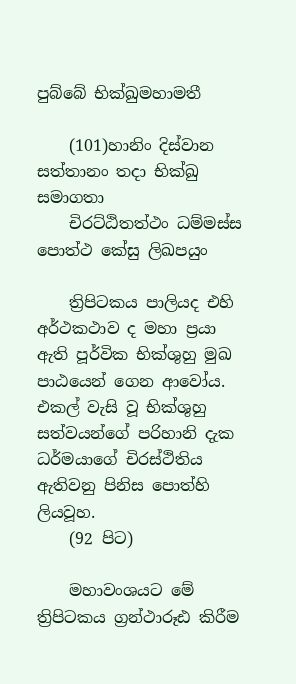පුබ්බේ භික්ඛුමහාමතී

    (101)හානිං දිස්වාන සත්තානං තදා භික්ඛු සමාගතා
    චිරට්ඨිතත්ථං ධම්මස්ස පොත්ථ කේසු ලිඛපයුං

    ත්‍රිපිටකය පාලියද එහි අර්ථකථාව ද මහා ප්‍රයා ඇති පූර්වික භික්ශුහු මුඛ පාඨයෙන් ගෙන ආවෝය. එකල් වැසි වූ භික්ශුහු සත්වයන්ගේ පරිහානි දැක ධර්මයාගේ චිරස්ථිතිය ඇතිවනු පිනිස පොත්හි ලියවූහ.
    (92 පිට)

    මහාවංශයට මේ ත්‍රිපිටකය ග්‍රන්ථාරූඪ කිරීම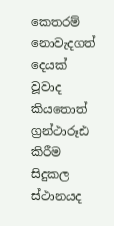කෙතරම් නොවැදගත් දෙයක් වූවාද කියතොත් ග්‍රන්ථාරූඪ කිරීම සිදුකල ස්ථානයද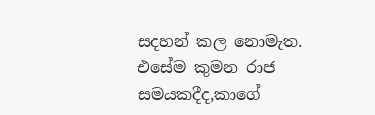සදහන් කල නොමැත. එසේම කුමන රාජ සමයකදීද,කාගේ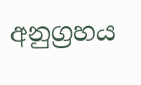අනුග්‍රහය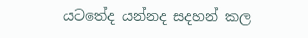යටතේද යන්නද සදහන් කල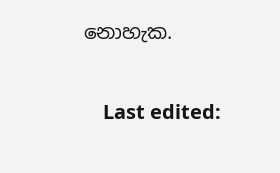නොහැක.

    Last edited: